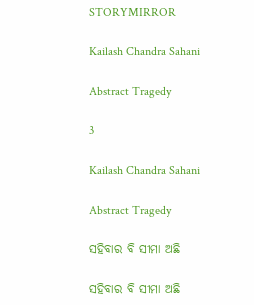STORYMIRROR

Kailash Chandra Sahani

Abstract Tragedy

3

Kailash Chandra Sahani

Abstract Tragedy

ସହିବାର ବି ସୀମା ଅଛି

ସହିବାର ବି ସୀମା ଅଛି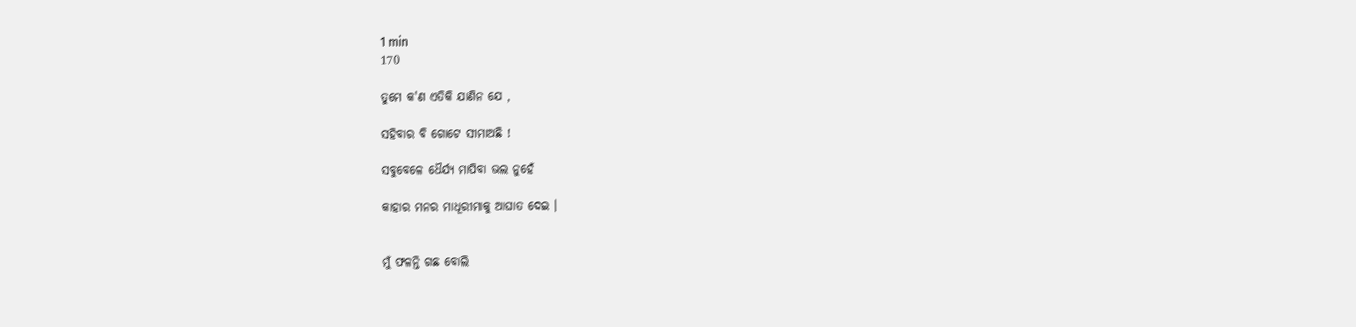1 min
170

ତୁମେ କ'ଣ ଏତିକି ଯାଣିନ ଯେ ,

ସହିବାର ବି ଗୋଟେ ସୀମାଅଛି !

ସବୁବେଳେ ଧୈର୍ଯ୍ୟ ମାପିବା ଭଲ ନୁହେଁ

କାହାର ମନର ମାଧୂରୀମାକୁ ଆଘାତ ଦେଇ ।


ମୁଁ ଫଳନ୍ତି ଗଛ ବୋଲି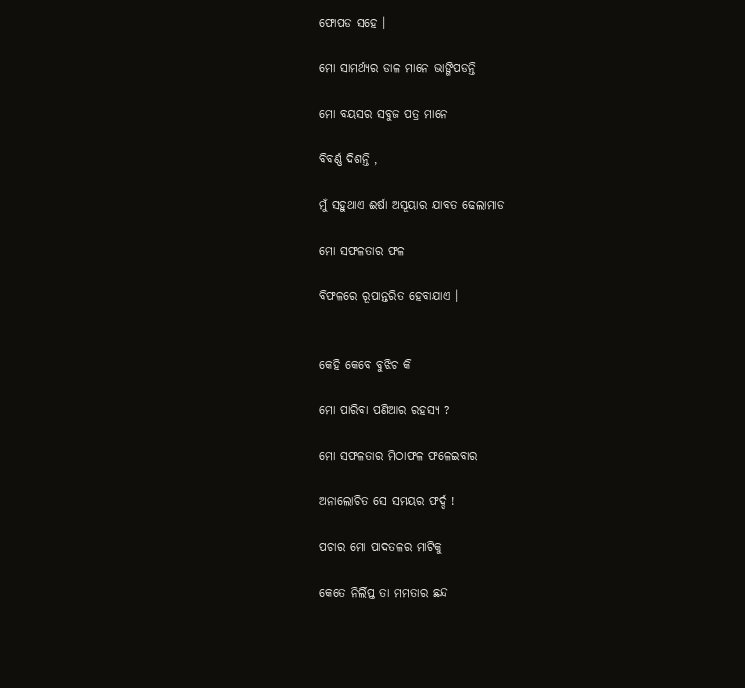ଫୋପଡ ସହେ ।

ମୋ ସାମର୍ଥ୍ୟର ଡାଳ ମାନେ ଭାଙ୍ଗିପଡନ୍ତି

ମୋ ବୟସର ସବୁଜ ପତ୍ର ମାନେ

ବିବର୍ଣ୍ଣ ଦିଶନ୍ତି ,

ମୁଁ ସହୁଥାଏ ଈର୍ଷା ଅସୂୟାର ଯାବତ ଢେଲାମାଡ

ମୋ ସଫଳତାର ଫଳ

ବିଫଳରେ ରୂପାନ୍ତରିତ ହେବାଯାଏ ।


କେହି କେବେ ବୁଝିଚ କି

ମୋ ପାରିବା ପଣିଆର ରହସ୍ୟ ?

ମୋ ସଫଳତାର ମିଠାଫଳ ଫଳେଇବାର

ଅନାଲୋଚିତ ସେ ସମୟର ଫର୍ଦ୍ଦ !

ପଚାର ମୋ ପାଦତଳର ମାଟିକୁ

କେତେ ନିର୍ଲିପ୍ତ ତା ମମତାର ଛନ୍ଦ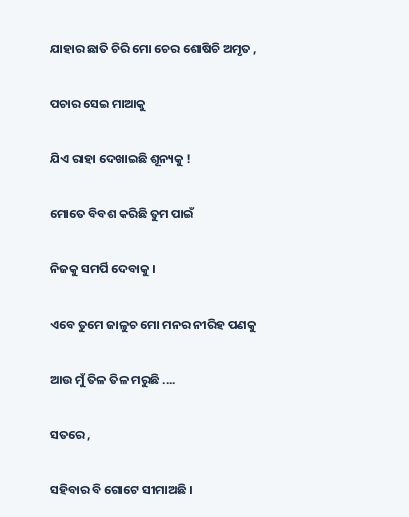ଯାହାର ଛାତି ଚିରି ମୋ ଚେର ଶୋଷିଚି ଅମୃତ ,

ପଚାର ସେଇ ମାଆକୁ

ଯିଏ ରାହା ଦେଖାଇଛି ଶୂନ୍ୟକୁ !

ମୋତେ ବିବଶ କରିଛି ତୁମ ପାଇଁ

ନିଜକୁ ସମର୍ପି ଦେବାକୁ ।

ଏବେ ତୁମେ ଜାଳୁଚ ମୋ ମନର ନୀରିହ ପଣକୁ

ଆଉ ମୁଁ ତିଳ ତିଳ ମରୁଛି ....

ସତରେ ,

ସହିବାର ବି ଗୋଟେ ସୀମାଅଛି ।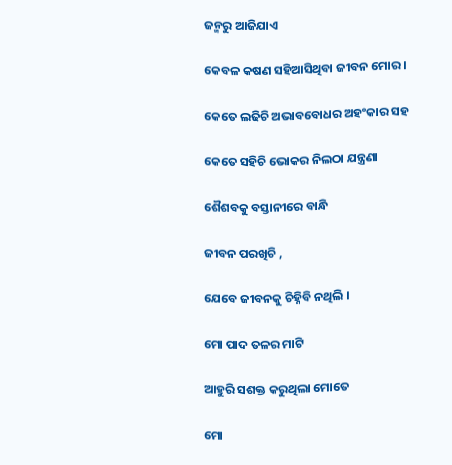ଜନ୍ମରୁ ଆଜିଯାଏ

କେବଳ କଷଣ ସହିଆସିଥିବା ଜୀବନ ମୋର ।

କେତେ ଲଢିଚି ଅଭାବବୋଧର ଅହଂକାର ସହ

କେତେ ସହିଚି ଭୋକର ନିଲଠା ଯନ୍ତ୍ରଣା

ଶୈଶବକୁ ବସ୍ତାନୀରେ ବାନ୍ଧି

ଜୀବନ ପରଖିଚି ,

ଯେବେ ଜୀବନକୁ ଚିହ୍ନିବି ନଥିଲି ।

ମୋ ପାଦ ତଳର ମାଟି

ଆହୁରି ସଶକ୍ତ କରୁଥିଲା ମୋତେ

ମୋ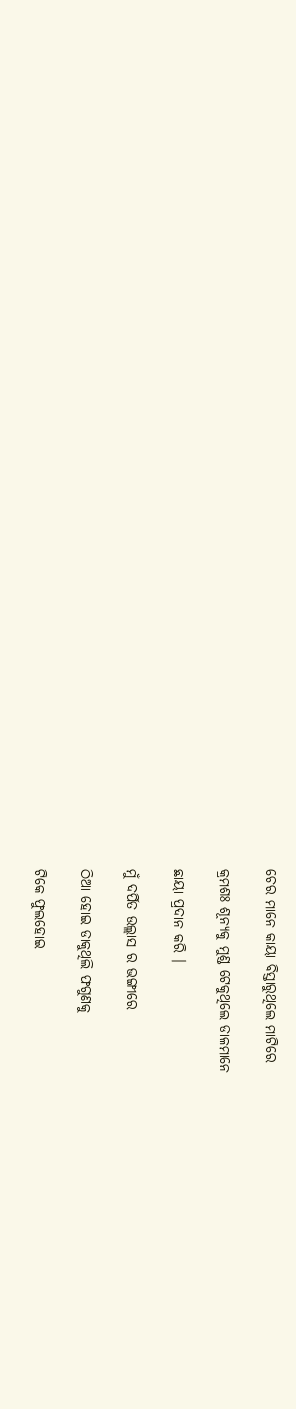ଚେର ମାନେ କାୟା ବିସ୍ତାରୁଥିଲେ ମାଟିରେ

କ୍ରମଶଃ ଶୂନ୍ୟକୁ ମୁଣ୍ଡ ଟେକୁଥିଲେ ଡାଳମାନେ

ଛାୟା ପ୍ରଦାନ କରି ।

ମୁଁ ଦର୍ପିତ ଉଲ୍ଲାସ ର ଭଙ୍ଗୀରେ

ଠିଆ ହୋଇ ଡାକୁଥିଲି ଫଗୁଣକୁ

ଟିକେ ଫୁଲହୋଇ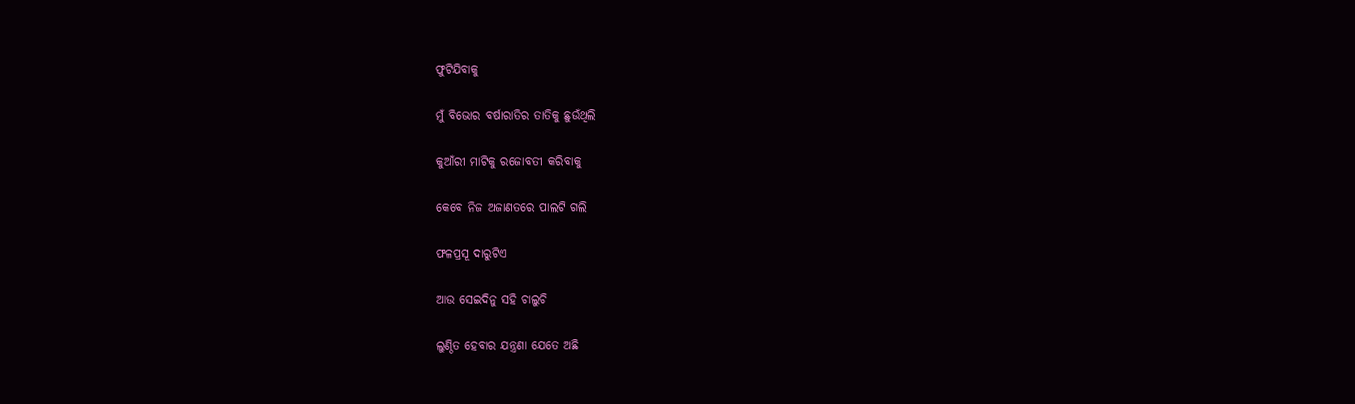ଫୁଟିଯିବାକୁ

ମୁଁ ବିଭୋର ବର୍ଷାରାତିର ତାତିକୁ ଛୁଉଁଥିଲି

କୁଆଁରୀ ମାଟିକୁ ରଜୋବତୀ କରିବାକୁ

କେବେ ନିଜ ଅଜାଣତରେ ପାଲଟି ଗଲି

ଫଳପ୍ରସୂ ଦାରୁଟିଏ

ଆଉ ସେଇଦିନୁ ସହି ଚାଲୁଚି

ଲୁଣ୍ଠିତ ହେବାର ଯନ୍ତ୍ରଣା ଯେତେ ଅଛି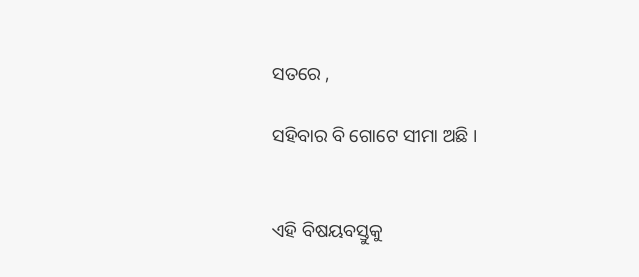ସତରେ ,

ସହିବାର ବି ଗୋଟେ ସୀମା ଅଛି ।


ଏହି ବିଷୟବସ୍ତୁକୁ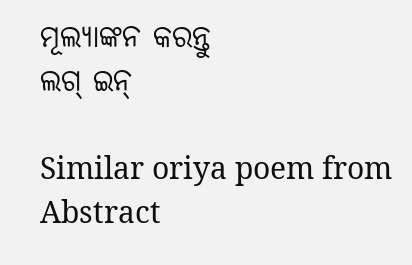ମୂଲ୍ୟାଙ୍କନ କରନ୍ତୁ
ଲଗ୍ ଇନ୍

Similar oriya poem from Abstract